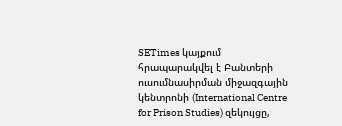SETimes կայքում հրապարակվել է Բանտերի ուսումնասիրման միջազգային կենտրոնի (International Centre for Prison Studies) զեկույցը,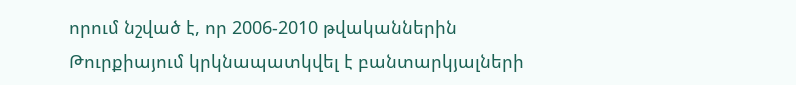որում նշված է, որ 2006-2010 թվականներին Թուրքիայում կրկնապատկվել է բանտարկյալների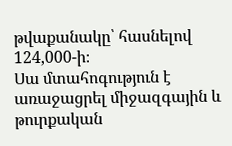թվաքանակը՝ հասնելով 124,000-ի։
Սա մտահոգություն է առաջացրել միջազգային և թուրքական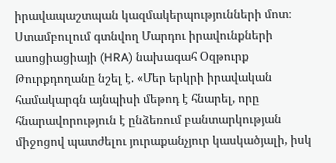իրավապաշտպան կազմակերպությունների մոտ։ Ստամբուլում գտնվող Մարդու իրավունքների ասոցիացիայի (HRA) նախագահ Օզթուրք Թուրքդողանը նշել է. «Մեր երկրի իրավական համակարգն այնպիսի մեթոդ է հնարել, որը հնարավորություն է ընձեռում բանտարկության միջոցով պատժելու յուրաքանչյուր կասկածյալի, իսկ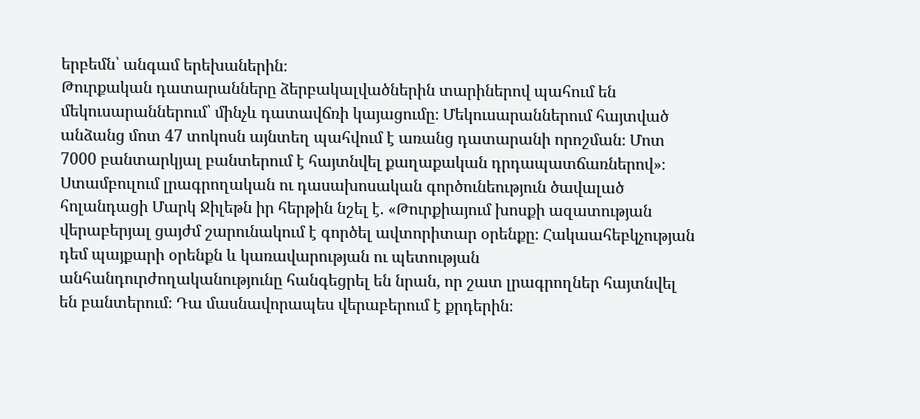երբեմն՝ անգամ երեխաներին։
Թուրքական դատարանները ձերբակալվածներին տարիներով պահում են մեկուսարաններում՝ մինչև դատավճռի կայացումը։ Մեկուսարաններում հայտված անձանց մոտ 47 տոկոսն այնտեղ պահվում է առանց դատարանի որոշման։ Մոտ 7000 բանտարկյալ բանտերում է հայտնվել քաղաքական դրդապատճառներով»։
Ստամբուլում լրագրողական ու դասախոսական գործունեություն ծավալած հոլանդացի Մարկ Ջիլեթն իր հերթին նշել է. «Թուրքիայում խոսքի ազատության վերաբերյալ ցայժմ շարունակում է գործել ավտորիտար օրենքը։ Հակաահեբկչության դեմ պայքարի օրենքն և կառավարության ու պետության անհանդուրժողականությունը հանգեցրել են նրան, որ շատ լրագրողներ հայտնվել են բանտերում։ Դա մասնավորապես վերաբերում է քրդերին։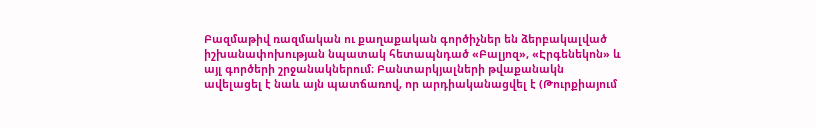Բազմաթիվ ռազմական ու քաղաքական գործիչներ են ձերբակալված իշխանափոխության նպատակ հետապնդած «Բալյոզ», «Էրգենեկոն» և այլ գործերի շրջանակներում։ Բանտարկյալների թվաքանակն ավելացել է նաև այն պատճառով, որ արդիականացվել է (Թուրքիայում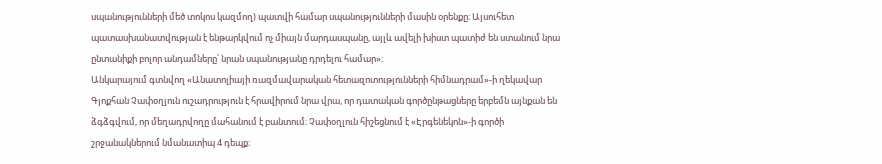սպանությունների մեծ տոկոս կազմող) պատվի համար սպանությունների մասին օրենքը։ Այսուհետ պատասխանատվության է ենթարկվում ոչ միայն մարդասպանը, այլև ավելի խիստ պատիժ են ստանում նրա ընտանիքի բոլոր անդամները՝ նրան սպանությանը դրդելու համար»։
Անկարայում գտնվող «Անատոլիայի ռազմավարական հետազոտությունների հիմնադրամ»-ի ղեկավար Գյոքհան Չափօղլուն ուշադրություն է հրավիրում նրա վրա, որ դատական գործընթացները երբեմն այնքան են ձգձգվում, որ մեղադրվողը մահանում է բանտում։ Չափօղլուն հիշեցնում է «Էրգենեկոն»-ի գործի շրջանակներում նմանատիպ 4 դեպք։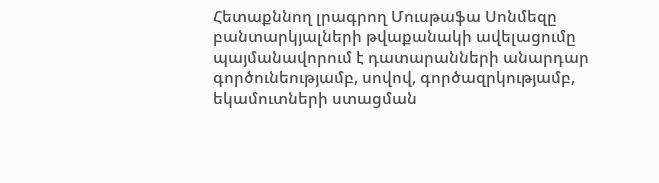Հետաքննող լրագրող Մուսթաֆա Սոնմեզը բանտարկյալների թվաքանակի ավելացումը պայմանավորում է դատարանների անարդար գործունեությամբ, սովով, գործազրկությամբ, եկամուտների ստացման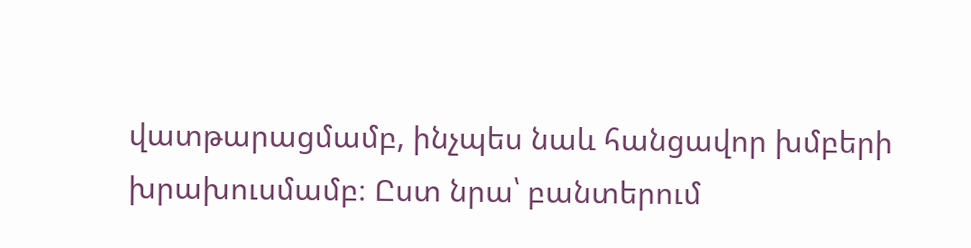վատթարացմամբ, ինչպես նաև հանցավոր խմբերի խրախուսմամբ։ Ըստ նրա՝ բանտերում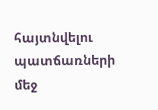հայտնվելու պատճառների մեջ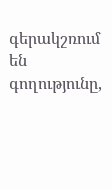գերակշռում են գողությունը,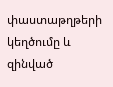փաստաթղթերի կեղծումը և զինված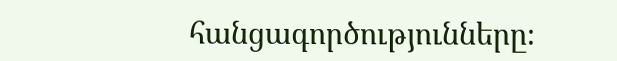հանցագործությունները։